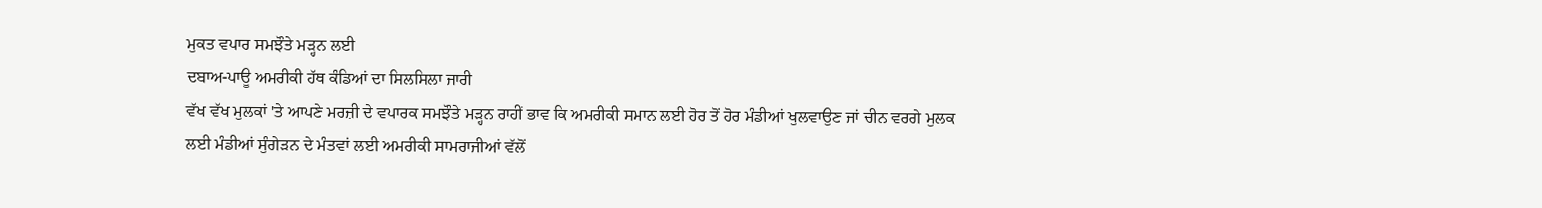ਮੁਕਤ ਵਪਾਰ ਸਮਝੌਤੇ ਮੜ੍ਹਨ ਲਈ
ਦਬਾਅ-ਪਾਊ ਅਮਰੀਕੀ ਹੱਥ ਕੰਡਿਆਂ ਦਾ ਸਿਲਸਿਲਾ ਜਾਰੀ
ਵੱਖ ਵੱਖ ਮੁਲਕਾਂ 'ਤੇ ਆਪਣੇ ਮਰਜ਼ੀ ਦੇ ਵਪਾਰਕ ਸਮਝੌਤੇ ਮੜ੍ਹਨ ਰਾਹੀਂ ਭਾਵ ਕਿ ਅਮਰੀਕੀ ਸਮਾਨ ਲਈ ਹੋਰ ਤੋਂ ਹੋਰ ਮੰਡੀਆਂ ਖੁਲਵਾਉਣ ਜਾਂ ਚੀਨ ਵਰਗੇ ਮੁਲਕ ਲਈ ਮੰਡੀਆਂ ਸੁੰਗੇੜਨ ਦੇ ਮੰਤਵਾਂ ਲਈ ਅਮਰੀਕੀ ਸਾਮਰਾਜੀਆਂ ਵੱਲੋਂ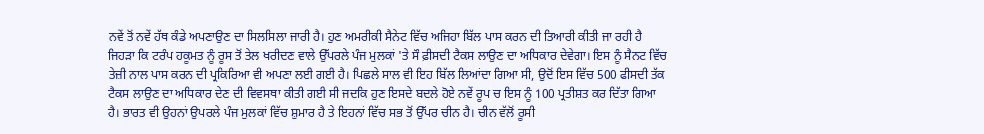ਨਵੇਂ ਤੋਂ ਨਵੇਂ ਹੱਥ ਕੰਡੇ ਅਪਣਾਉਣ ਦਾ ਸਿਲਸਿਲਾ ਜਾਰੀ ਹੈ। ਹੁਣ ਅਮਰੀਕੀ ਸੈਨੇਟ ਵਿੱਚ ਅਜਿਹਾ ਬਿੱਲ ਪਾਸ ਕਰਨ ਦੀ ਤਿਆਰੀ ਕੀਤੀ ਜਾ ਰਹੀ ਹੈ ਜਿਹੜਾ ਕਿ ਟਰੰਪ ਹਕੂਮਤ ਨੂੰ ਰੂਸ ਤੋਂ ਤੇਲ ਖਰੀਦਣ ਵਾਲੇ ਉੱਪਰਲੇ ਪੰਜ ਮੁਲਕਾਂ 'ਤੇ ਸੌ ਫ਼ੀਸਦੀ ਟੈਕਸ ਲਾਉਣ ਦਾ ਅਧਿਕਾਰ ਦੇਵੇਗਾ। ਇਸ ਨੂੰ ਸੈਨਟ ਵਿੱਚ ਤੇਜ਼ੀ ਨਾਲ ਪਾਸ ਕਰਨ ਦੀ ਪ੍ਰਕਿਰਿਆ ਵੀ ਅਪਣਾ ਲਈ ਗਈ ਹੈ। ਪਿਛਲੇ ਸਾਲ ਵੀ ਇਹ ਬਿੱਲ ਲਿਆਂਦਾ ਗਿਆ ਸੀ, ਉਦੋਂ ਇਸ ਵਿੱਚ 500 ਫੀਸਦੀ ਤੱਕ ਟੈਕਸ ਲਾਉਣ ਦਾ ਅਧਿਕਾਰ ਦੇਣ ਦੀ ਵਿਵਸਥਾ ਕੀਤੀ ਗਈ ਸੀ ਜਦਕਿ ਹੁਣ ਇਸਦੇ ਬਦਲੇ ਹੋਏ ਨਵੇਂ ਰੂਪ ਚ ਇਸ ਨੂੰ 100 ਪ੍ਰਤੀਸ਼ਤ ਕਰ ਦਿੱਤਾ ਗਿਆ ਹੈ। ਭਾਰਤ ਵੀ ਉਹਨਾਂ ਉਪਰਲੇ ਪੰਜ ਮੁਲਕਾਂ ਵਿੱਚ ਸ਼ੁਮਾਰ ਹੈ ਤੇ ਇਹਨਾਂ ਵਿੱਚ ਸਭ ਤੋਂ ਉੱਪਰ ਚੀਨ ਹੈ। ਚੀਨ ਵੱਲੋਂ ਰੂਸੀ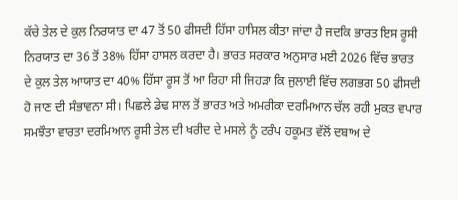ਕੱਚੇ ਤੇਲ ਦੇ ਕੁਲ ਨਿਰਯਾਤ ਦਾ 47 ਤੋਂ 50 ਫੀਸਦੀ ਹਿੱਸਾ ਹਾਸਿਲ ਕੀਤਾ ਜਾਂਦਾ ਹੈ ਜਦਕਿ ਭਾਰਤ ਇਸ ਰੂਸੀ ਨਿਰਯਾਤ ਦਾ 36 ਤੋਂ 38% ਹਿੱਸਾ ਹਾਸਲ ਕਰਦਾ ਹੈ। ਭਾਰਤ ਸਰਕਾਰ ਅਨੁਸਾਰ ਮਈ 2026 ਵਿੱਚ ਭਾਰਤ ਦੇ ਕੁਲ ਤੇਲ ਆਯਾਤ ਦਾ 40% ਹਿੱਸਾ ਰੂਸ ਤੋਂ ਆ ਰਿਹਾ ਸੀ ਜਿਹੜਾ ਕਿ ਜੁਲਾਈ ਵਿੱਚ ਲਗਭਗ 50 ਫੀਸਦੀ ਹੋ ਜਾਣ ਦੀ ਸੰਭਾਵਨਾ ਸੀ। ਪਿਛਲੇ ਡੇਢ ਸਾਲ ਤੋਂ ਭਾਰਤ ਅਤੇ ਅਮਰੀਕਾ ਦਰਮਿਆਨ ਚੱਲ ਰਹੀ ਮੁਕਤ ਵਪਾਰ ਸਮਝੌਤਾ ਵਾਰਤਾ ਦਰਮਿਆਨ ਰੂਸੀ ਤੇਲ ਦੀ ਖਰੀਦ ਦੇ ਮਸਲੇ ਨੂੰ ਟਰੰਪ ਹਕੂਮਤ ਵੱਲੋਂ ਦਬਾਅ ਦੇ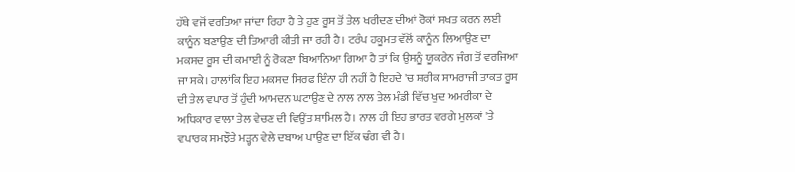ਹੱਥੇ ਵਜੋਂ ਵਰਤਿਆ ਜਾਂਦਾ ਰਿਹਾ ਹੈ ਤੇ ਹੁਣ ਰੂਸ ਤੋਂ ਤੇਲ ਖਰੀਦਣ ਦੀਆਂ ਰੋਕਾਂ ਸਖਤ ਕਰਨ ਲਈ ਕਾਨੂੰਨ ਬਣਾਉਣ ਦੀ ਤਿਆਰੀ ਕੀਤੀ ਜਾ ਰਹੀ ਹੈ। ਟਰੰਪ ਹਕੂਮਤ ਵੱਲੋਂ ਕਾਨੂੰਨ ਲਿਆਉਣ ਦਾ ਮਕਸਦ ਰੂਸ ਦੀ ਕਮਾਈ ਨੂੰ ਰੋਕਣਾ ਬਿਆਨਿਆ ਗਿਆ ਹੈ ਤਾਂ ਕਿ ਉਸਨੂੰ ਯੂਕਰੇਨ ਜੰਗ ਤੋਂ ਵਰਜਿਆ ਜਾ ਸਕੇ। ਹਾਲਾਂਕਿ ਇਹ ਮਕਸਦ ਸਿਰਫ ਇੰਨਾ ਹੀ ਨਹੀਂ ਹੈ ਇਹਦੇ 'ਚ ਸ਼ਰੀਕ ਸਾਮਰਾਜੀ ਤਾਕਤ ਰੂਸ ਦੀ ਤੇਲ ਵਪਾਰ ਤੋਂ ਹੁੰਦੀ ਆਮਦਨ ਘਟਾਉਣ ਦੇ ਨਾਲ ਨਾਲ ਤੇਲ ਮੰਡੀ ਵਿੱਚ ਖੁਦ ਅਮਰੀਕਾ ਦੇ ਅਧਿਕਾਰ ਵਾਲਾ ਤੇਲ ਵੇਚਣ ਦੀ ਵਿਉਂਤ ਸ਼ਾਮਿਲ ਹੈ। ਨਾਲ ਹੀ ਇਹ ਭਾਰਤ ਵਰਗੇ ਮੁਲਕਾਂ 'ਤੇ ਵਪਾਰਕ ਸਮਝੌਤੇ ਮੜ੍ਹਨ ਵੇਲੇ ਦਬਾਅ ਪਾਉਣ ਦਾ ਇੱਕ ਢੰਗ ਵੀ ਹੈ।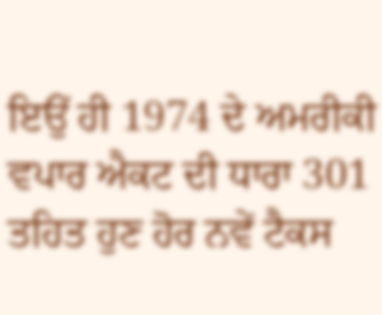ਇਉਂ ਹੀ 1974 ਦੇ ਅਮਰੀਕੀ ਵਪਾਰ ਐਕਟ ਦੀ ਧਾਰਾ 301 ਤਹਿਤ ਹੁਣ ਹੋਰ ਨਵੇਂ ਟੈਕਸ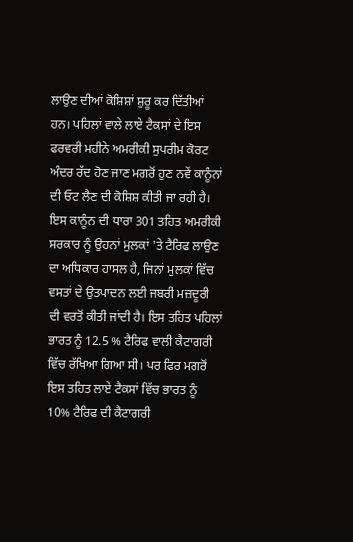ਲਾਉਣ ਦੀਆਂ ਕੋਸ਼ਿਸ਼ਾਂ ਸ਼ੁਰੂ ਕਰ ਦਿੱਤੀਆਂ ਹਨ। ਪਹਿਲਾਂ ਵਾਲੇ ਲਾਏ ਟੈਕਸਾਂ ਦੇ ਇਸ ਫਰਵਰੀ ਮਹੀਨੇ ਅਮਰੀਕੀ ਸੁਪਰੀਮ ਕੋਰਟ ਅੰਦਰ ਰੱਦ ਹੋਣ ਜਾਣ ਮਗਰੋਂ ਹੁਣ ਨਵੇਂ ਕਾਨੂੰਨਾਂ ਦੀ ਓਟ ਲੈਣ ਦੀ ਕੋਸ਼ਿਸ਼ ਕੀਤੀ ਜਾ ਰਹੀ ਹੈ। ਇਸ ਕਾਨੂੰਨ ਦੀ ਧਾਰਾ 301 ਤਹਿਤ ਅਮਰੀਕੀ ਸਰਕਾਰ ਨੂੰ ਉਹਨਾਂ ਮੁਲਕਾਂ 'ਤੇ ਟੈਰਿਫ ਲਾਉਣ ਦਾ ਅਧਿਕਾਰ ਹਾਸਲ ਹੈ, ਜਿਨਾਂ ਮੁਲਕਾਂ ਵਿੱਚ ਵਸਤਾਂ ਦੇ ਉਤਪਾਦਨ ਲਈ ਜਬਰੀ ਮਜ਼ਦੂਰੀ ਦੀ ਵਰਤੋਂ ਕੀਤੀ ਜਾਂਦੀ ਹੈ। ਇਸ ਤਹਿਤ ਪਹਿਲਾਂ ਭਾਰਤ ਨੂੰ 12.5 % ਟੈਰਿਫ ਵਾਲੀ ਕੈਟਾਗਰੀ ਵਿੱਚ ਰੱਖਿਆ ਗਿਆ ਸੀ। ਪਰ ਫਿਰ ਮਗਰੋਂ ਇਸ ਤਹਿਤ ਲਾਏ ਟੈਕਸਾਂ ਵਿੱਚ ਭਾਰਤ ਨੂੰ 10% ਟੈਰਿਫ ਦੀ ਕੈਟਾਗਰੀ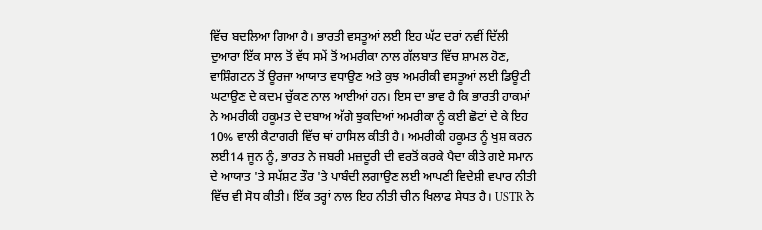ਵਿੱਚ ਬਦਲਿਆ ਗਿਆ ਹੈ। ਭਾਰਤੀ ਵਸਤੂਆਂ ਲਈ ਇਹ ਘੱਟ ਦਰਾਂ ਨਵੀਂ ਦਿੱਲੀ ਦੁਆਰਾ ਇੱਕ ਸਾਲ ਤੋਂ ਵੱਧ ਸਮੇਂ ਤੋਂ ਅਮਰੀਕਾ ਨਾਲ ਗੱਲਬਾਤ ਵਿੱਚ ਸ਼ਾਮਲ ਹੋਣ, ਵਾਸ਼ਿੰਗਟਨ ਤੋਂ ਊਰਜਾ ਆਯਾਤ ਵਧਾਉਣ ਅਤੇ ਕੁਝ ਅਮਰੀਕੀ ਵਸਤੂਆਂ ਲਈ ਡਿਊਟੀ ਘਟਾਉਣ ਦੇ ਕਦਮ ਚੁੱਕਣ ਨਾਲ ਆਈਆਂ ਹਨ। ਇਸ ਦਾ ਭਾਵ ਹੈ ਕਿ ਭਾਰਤੀ ਹਾਕਮਾਂ ਨੇ ਅਮਰੀਕੀ ਹਕੂਮਤ ਦੇ ਦਬਾਅ ਅੱਗੇ ਝੁਕਦਿਆਂ ਅਮਰੀਕਾ ਨੂੰ ਕਈ ਛੋਟਾਂ ਦੇ ਕੇ ਇਹ 10% ਵਾਲੀ ਕੈਟਾਗਰੀ ਵਿੱਚ ਥਾਂ ਹਾਸਿਲ ਕੀਤੀ ਹੈ। ਅਮਰੀਕੀ ਹਕੂਮਤ ਨੂੰ ਖੁਸ਼ ਕਰਨ ਲਈ14 ਜੂਨ ਨੂੰ, ਭਾਰਤ ਨੇ ਜਬਰੀ ਮਜ਼ਦੂਰੀ ਦੀ ਵਰਤੋਂ ਕਰਕੇ ਪੈਦਾ ਕੀਤੇ ਗਏ ਸਮਾਨ ਦੇ ਆਯਾਤ 'ਤੇ ਸਪੱਸ਼ਟ ਤੌਰ 'ਤੇ ਪਾਬੰਦੀ ਲਗਾਉਣ ਲਈ ਆਪਣੀ ਵਿਦੇਸ਼ੀ ਵਪਾਰ ਨੀਤੀ ਵਿੱਚ ਵੀ ਸੋਧ ਕੀਤੀ। ਇੱਕ ਤਰ੍ਹਾਂ ਨਾਲ ਇਹ ਨੀਤੀ ਚੀਨ ਖਿਲਾਫ ਸੇਧਤ ਹੈ। USTR ਨੇ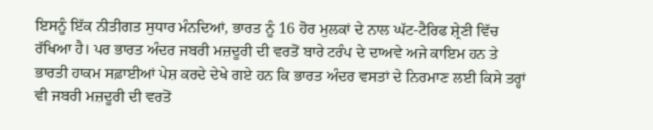ਇਸਨੂੰ ਇੱਕ ਨੀਤੀਗਤ ਸੁਧਾਰ ਮੰਨਦਿਆਂ, ਭਾਰਤ ਨੂੰ 16 ਹੋਰ ਮੁਲਕਾਂ ਦੇ ਨਾਲ ਘੱਟ-ਟੈਰਿਫ ਸ਼੍ਰੇਣੀ ਵਿੱਚ ਰੱਖਿਆ ਹੈ। ਪਰ ਭਾਰਤ ਅੰਦਰ ਜਬਰੀ ਮਜ਼ਦੂਰੀ ਦੀ ਵਰਤੋਂ ਬਾਰੇ ਟਰੰਪ ਦੇ ਦਾਅਵੇ ਅਜੇ ਕਾਇਮ ਹਨ ਤੇ ਭਾਰਤੀ ਹਾਕਮ ਸਫ਼ਾਈਆਂ ਪੇਸ਼ ਕਰਦੇ ਦੇਖੇ ਗਏ ਹਨ ਕਿ ਭਾਰਤ ਅੰਦਰ ਵਸਤਾਂ ਦੇ ਨਿਰਮਾਣ ਲਈ ਕਿਸੇ ਤਰ੍ਹਾਂ ਵੀ ਜਬਰੀ ਮਜ਼ਦੂਰੀ ਦੀ ਵਰਤੋਂ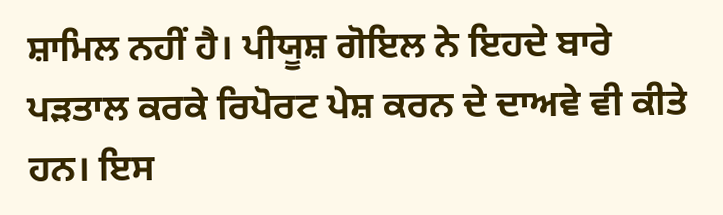ਸ਼ਾਮਿਲ ਨਹੀਂ ਹੈ। ਪੀਯੂਸ਼ ਗੋਇਲ ਨੇ ਇਹਦੇ ਬਾਰੇ ਪੜਤਾਲ ਕਰਕੇ ਰਿਪੋਰਟ ਪੇਸ਼ ਕਰਨ ਦੇ ਦਾਅਵੇ ਵੀ ਕੀਤੇ ਹਨ। ਇਸ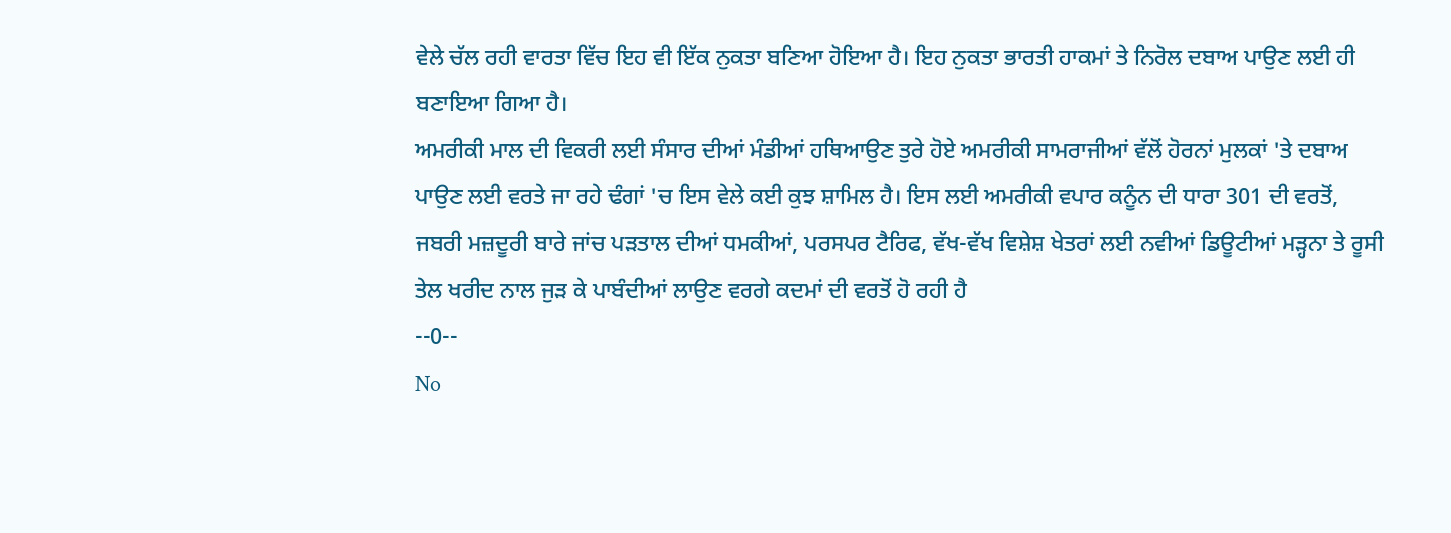ਵੇਲੇ ਚੱਲ ਰਹੀ ਵਾਰਤਾ ਵਿੱਚ ਇਹ ਵੀ ਇੱਕ ਨੁਕਤਾ ਬਣਿਆ ਹੋਇਆ ਹੈ। ਇਹ ਨੁਕਤਾ ਭਾਰਤੀ ਹਾਕਮਾਂ ਤੇ ਨਿਰੋਲ ਦਬਾਅ ਪਾਉਣ ਲਈ ਹੀ ਬਣਾਇਆ ਗਿਆ ਹੈ।
ਅਮਰੀਕੀ ਮਾਲ ਦੀ ਵਿਕਰੀ ਲਈ ਸੰਸਾਰ ਦੀਆਂ ਮੰਡੀਆਂ ਹਥਿਆਉਣ ਤੁਰੇ ਹੋਏ ਅਮਰੀਕੀ ਸਾਮਰਾਜੀਆਂ ਵੱਲੋਂ ਹੋਰਨਾਂ ਮੁਲਕਾਂ 'ਤੇ ਦਬਾਅ ਪਾਉਣ ਲਈ ਵਰਤੇ ਜਾ ਰਹੇ ਢੰਗਾਂ 'ਚ ਇਸ ਵੇਲੇ ਕਈ ਕੁਝ ਸ਼ਾਮਿਲ ਹੈ। ਇਸ ਲਈ ਅਮਰੀਕੀ ਵਪਾਰ ਕਨੂੰਨ ਦੀ ਧਾਰਾ 301 ਦੀ ਵਰਤੋਂ, ਜਬਰੀ ਮਜ਼ਦੂਰੀ ਬਾਰੇ ਜਾਂਚ ਪੜਤਾਲ ਦੀਆਂ ਧਮਕੀਆਂ, ਪਰਸਪਰ ਟੈਰਿਫ, ਵੱਖ-ਵੱਖ ਵਿਸ਼ੇਸ਼ ਖੇਤਰਾਂ ਲਈ ਨਵੀਆਂ ਡਿਊਟੀਆਂ ਮੜ੍ਹਨਾ ਤੇ ਰੂਸੀ ਤੇਲ ਖਰੀਦ ਨਾਲ ਜੁੜ ਕੇ ਪਾਬੰਦੀਆਂ ਲਾਉਣ ਵਰਗੇ ਕਦਮਾਂ ਦੀ ਵਰਤੋਂ ਹੋ ਰਹੀ ਹੈ
--0--
No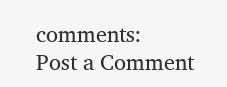comments:
Post a Comment